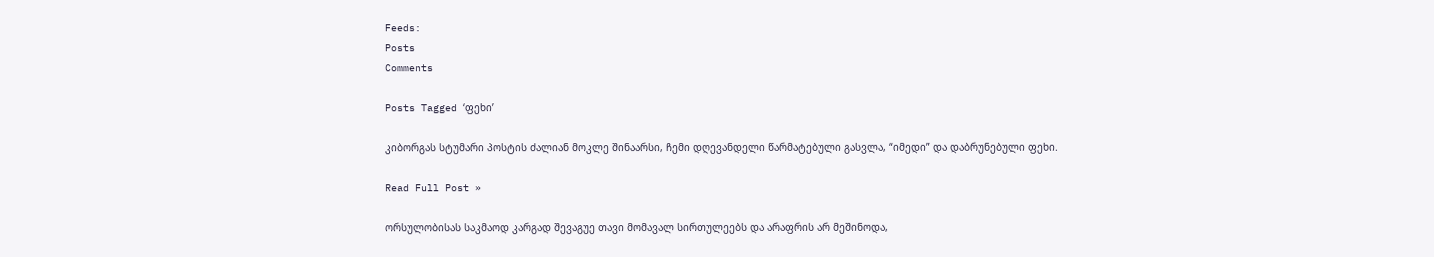Feeds:
Posts
Comments

Posts Tagged ‘ფეხი’

კიბორგას სტუმარი პოსტის ძალიან მოკლე შინაარსი, ჩემი დღევანდელი წარმატებული გასვლა, “იმედი” და დაბრუნებული ფეხი.

Read Full Post »

ორსულობისას საკმაოდ კარგად შევაგუე თავი მომავალ სირთულეებს და არაფრის არ მეშინოდა,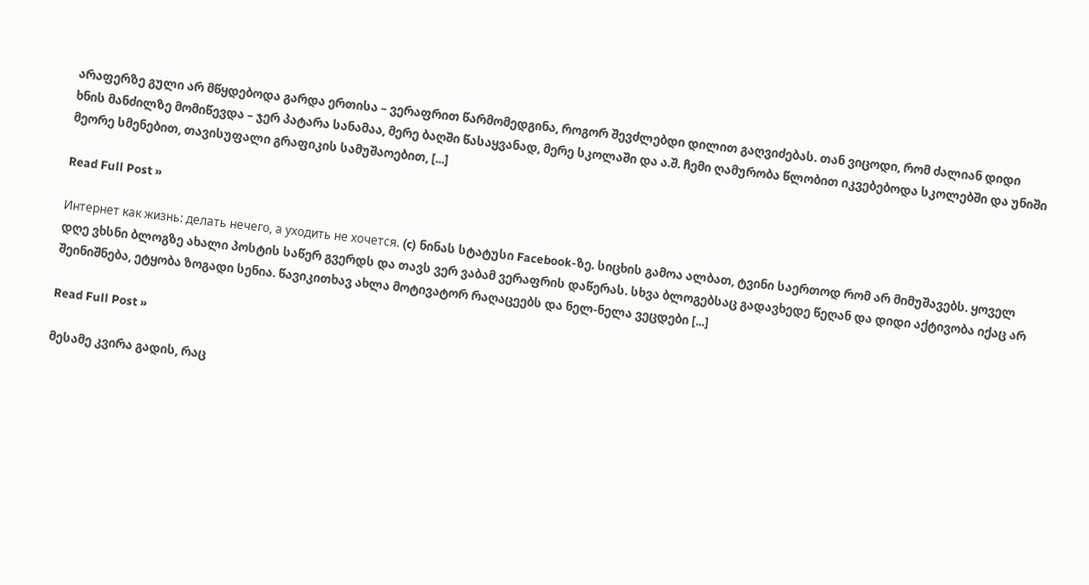არაფერზე გული არ მწყდებოდა გარდა ერთისა – ვერაფრით წარმომედგინა, როგორ შევძლებდი დილით გაღვიძებას. თან ვიცოდი, რომ ძალიან დიდი ხნის მანძილზე მომიწევდა – ჯერ პატარა სანამაა, მერე ბაღში წასაყვანად, მერე სკოლაში და ა.შ. ჩემი ღამურობა წლობით იკვებებოდა სკოლებში და უნიში მეორე სმენებით, თავისუფალი გრაფიკის სამუშაოებით, [...]

Read Full Post »

Интернет как жизнь: делать нечего, а уходить не хочется. (c) ნინას სტატუსი Facebook-ზე. სიცხის გამოა ალბათ, ტვინი საერთოდ რომ არ მიმუშავებს. ყოველ დღე ვხსნი ბლოგზე ახალი პოსტის საწერ გვერდს და თავს ვერ ვაბამ ვერაფრის დაწერას. სხვა ბლოგებსაც გადავხედე წეღან და დიდი აქტივობა იქაც არ შეინიშნება, ეტყობა ზოგადი სენია. წავიკითხავ ახლა მოტივატორ რაღაცეებს და ნელ-ნელა ვეცდები [...]

Read Full Post »

მესამე კვირა გადის, რაც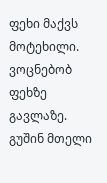ფეხი მაქვს მოტეხილი. ვოცნებობ ფეხზე გავლაზე. გუშინ მთელი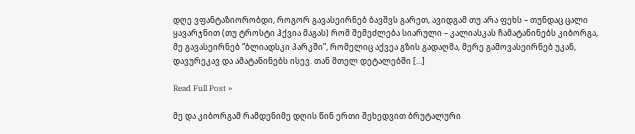დღე ვფანტაზიორობდი, როგორ გავასეირნებ ბავშვს გარეთ, ავიდგამ თუ არა ფეხს – თუნდაც ცალი ყავარჯნით (თუ ტროსტი ჰქვია მაგას) რომ შემეძლება სიარული – კალიასკას ჩამატანინებს კიბორგა, მე გავასეირნებ “ბლიადსკი პარკში”, რომელიც აქვეა გზის გადაღმა, მერე გამოვასეირნებ უკან, დავურეკავ და ამატანინებს ისევ. თან მთელ დეტალებში [...]

Read Full Post »

მე და კიბორგამ რამდენიმე დღის წინ ერთი შეხედვით ბრუტალური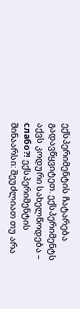ექსპერიმენტის ჩატარება გადავწყვიტეთ. ექსპერიმენტს აქვს კოდური სახელწოდება – слабо?! ექსპერიმენტის შინაარსი: შეუძლიათ თუ არა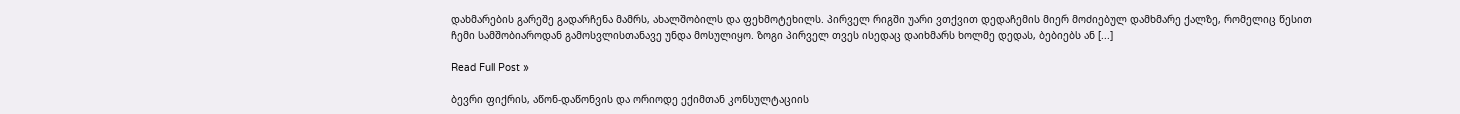დახმარების გარეშე გადარჩენა მამრს, ახალშობილს და ფეხმოტეხილს. პირველ რიგში უარი ვთქვით დედაჩემის მიერ მოძიებულ დამხმარე ქალზე, რომელიც წესით ჩემი სამშობიაროდან გამოსვლისთანავე უნდა მოსულიყო. ზოგი პირველ თვეს ისედაც დაიხმარს ხოლმე დედას, ბებიებს ან [...]

Read Full Post »

ბევრი ფიქრის, აწონ-დაწონვის და ორიოდე ექიმთან კონსულტაციის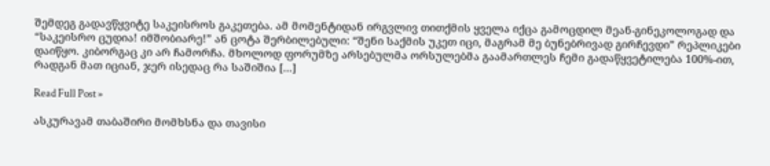შემდეგ გადავწყვიტე საკეისროს გაკეთება. ამ მომენტიდან ირგვლივ თითქმის ყველა იქცა გამოცდილ მეან-გინეკოლოგად და “საკეისრო ცუდია! იმშობიარე!” ან ცოტა შერბილებული: “შენი საქმის უკეთ იცი, მაგრამ მე ბუნებრივად გირჩევდი” რეპლიკები დაიწყო. კიბორგაც კი არ ჩამორჩა. მხოლოდ ფორუმზე არსებულმა ორსულებმა გაამართლეს ჩემი გადაწყვეტილება 100%-ით, რადგან მათ იციან, ჯერ ისედაც რა საშიშია [...]

Read Full Post »

ასკურავამ თაბაშირი მომხსნა და თავისი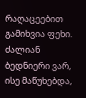რაღაცეებით გამიხვია ფეხი. ძალიან ბედნიერი ვარ, ისე მაწუხებდა,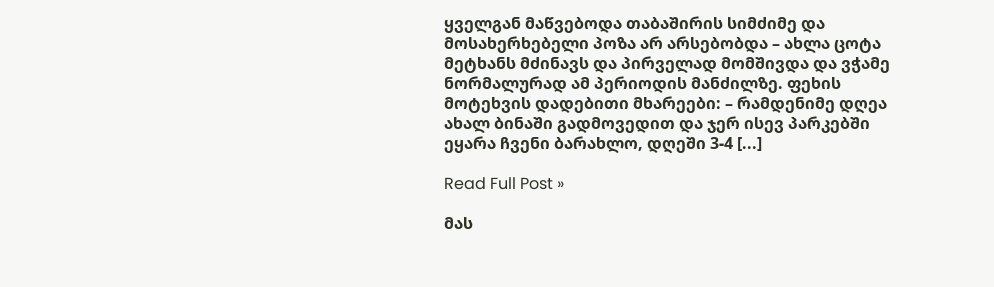ყველგან მაწვებოდა თაბაშირის სიმძიმე და მოსახერხებელი პოზა არ არსებობდა – ახლა ცოტა მეტხანს მძინავს და პირველად მომშივდა და ვჭამე ნორმალურად ამ პერიოდის მანძილზე. ფეხის მოტეხვის დადებითი მხარეები: – რამდენიმე დღეა ახალ ბინაში გადმოვედით და ჯერ ისევ პარკებში ეყარა ჩვენი ბარახლო, დღეში 3-4 [...]

Read Full Post »

მას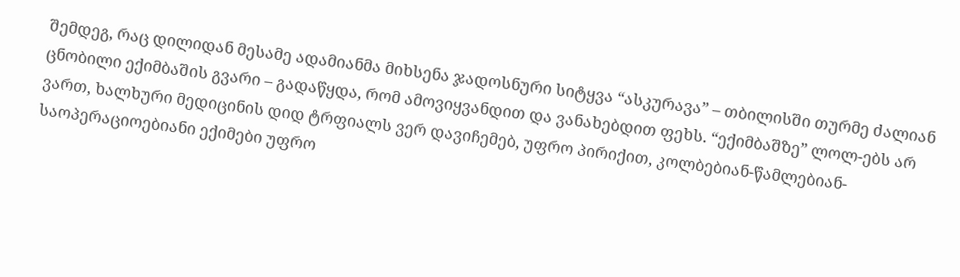შემდეგ, რაც დილიდან მესამე ადამიანმა მიხსენა ჯადოსნური სიტყვა “ასკურავა” – თბილისში თურმე ძალიან ცნობილი ექიმბაშის გვარი – გადაწყდა, რომ ამოვიყვანდით და ვანახებდით ფეხს. “ექიმბაშზე” ლოლ-ებს არ ვართ, ხალხური მედიცინის დიდ ტრფიალს ვერ დავიჩემებ, უფრო პირიქით, კოლბებიან-წამლებიან-საოპერაციოებიანი ექიმები უფრო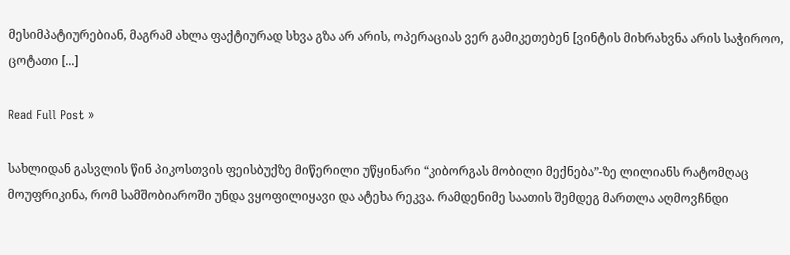მესიმპატიურებიან, მაგრამ ახლა ფაქტიურად სხვა გზა არ არის, ოპერაციას ვერ გამიკეთებენ [ვინტის მიხრახვნა არის საჭიროო, ცოტათი [...]

Read Full Post »

სახლიდან გასვლის წინ პიკოსთვის ფეისბუქზე მიწერილი უწყინარი “კიბორგას მობილი მექნება”-ზე ლილიანს რატომღაც მოუფრიკინა, რომ სამშობიაროში უნდა ვყოფილიყავი და ატეხა რეკვა. რამდენიმე საათის შემდეგ მართლა აღმოვჩნდი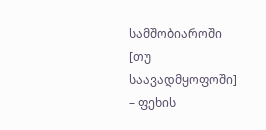სამშობიაროში [თუ საავადმყოფოში] – ფეხის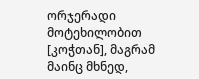ორჯერადი მოტეხილობით [კოჭთან], მაგრამ მაინც მხნედ,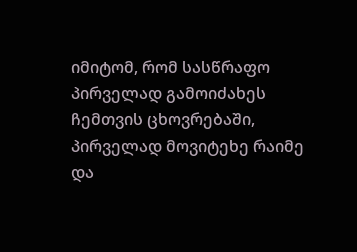იმიტომ, რომ სასწრაფო პირველად გამოიძახეს ჩემთვის ცხოვრებაში, პირველად მოვიტეხე რაიმე და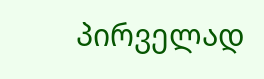პირველად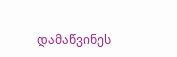დამაწვინეს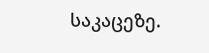საკაცეზე.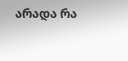არადა რა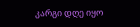კარგი დღე იყო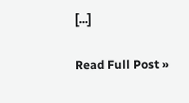[...]

Read Full Post »